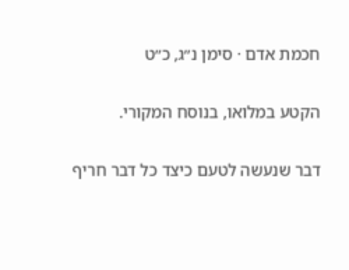חכמת אדם · סימן נ״ג, כ״ט

הקטע במלואו, בנוסח המקורי.

דבר שנעשה לטעם כיצד כל דבר חריף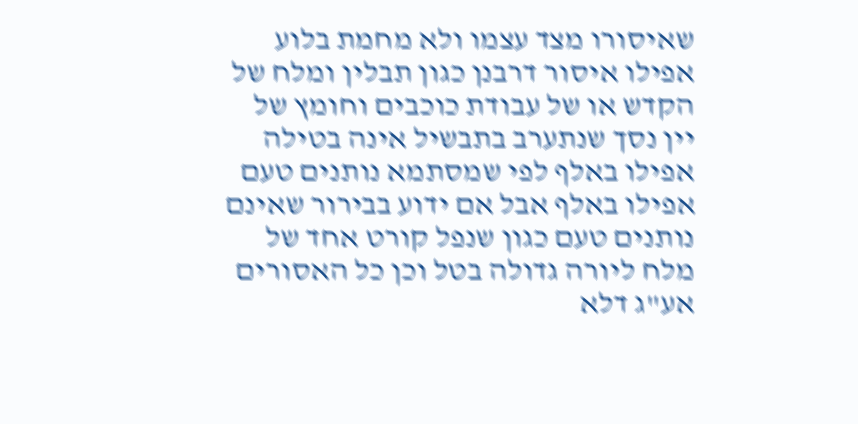שאיסורו מצד עצמו ולא מחמת בלוע אפילו איסור דרבנן כגון תבלין ומלח של הקדש או של עבודת כוכבים וחומץ של יין נסך שנתערב בתבשיל אינה בטילה אפילו באלף לפי שמסתמא נותנים טעם אפילו באלף אבל אם ידוע בבירור שאינם נותנים טעם כגון שנפל קורט אחד של מלח ליורה גדולה בטל וכן כל האסורים אע"ג דלא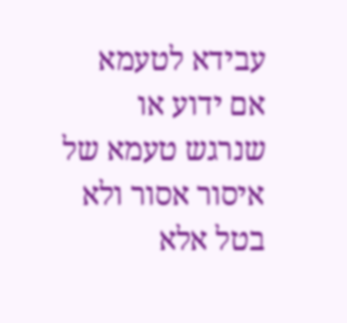עבידא לטעמא אם ידוע או שנרגש טעמא של איסור אסור ולא בטל אלא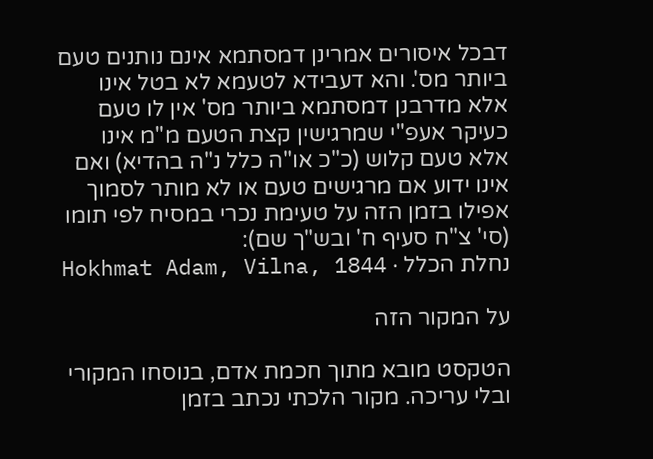דבכל איסורים אמרינן דמסתמא אינם נותנים טעם ביותר מס'. והא דעבידא לטעמא לא בטל אינו אלא מדרבנן דמסתמא ביותר מס' אין לו טעם כעיקר אעפ"י שמרגישין קצת הטעם מ"מ אינו אלא טעם קלוש (כ"כ או"ה כלל נ"ה בהדיא) ואם אינו ידוע אם מרגישים טעם או לא מותר לסמוך אפילו בזמן הזה על טעימת נכרי במסיח לפי תומו (סי' צ"ח סעיף ח' ובש"ך שם):
נחלת הכלל · Hokhmat Adam, Vilna, 1844

על המקור הזה

הטקסט מובא מתוך חכמת אדם, בנוסחו המקורי ובלי עריכה. מקור הלכתי נכתב בזמן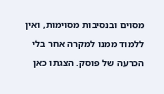מסוים ובנסיבות מסוימות, ואין ללמוד ממנו למקרה אחר בלי הכרעה של פוסק. הצגתו כאן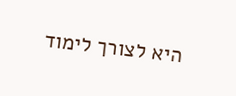היא לצורך לימוד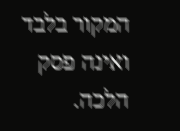המקור בלבד ואינה פסק הלכה.